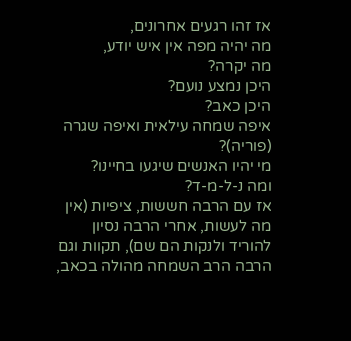אז זהו רגעים אחרונים,
מה יהיה מפה אין איש יודע,
מה יקרה?
היכן נמצע נועם?
היכן כאב?
איפה שמחה עילאית ואיפה שגרה (פוריה)?
מי יהיו האנשים שיגעו בחיינו?
ומה נ-ל-מ-ד?
אז עם הרבה חששות, ציפיות (אין מה לעשות, אחרי הרבה נסיון להוריד ולנקות הם שם), תקוות וגם הרבה הרב השמחה מהולה בכאב,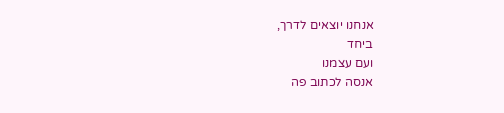אנחנו יוצאים לדרך,
ביחד
ועם עצמנו
אנסה לכתוב פה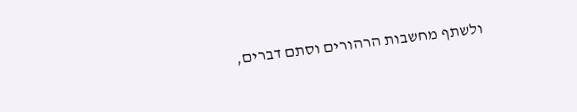ולשתף מחשבות הרהורים וסתם דברים,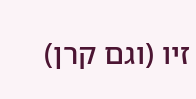זיו (וגם קרן)